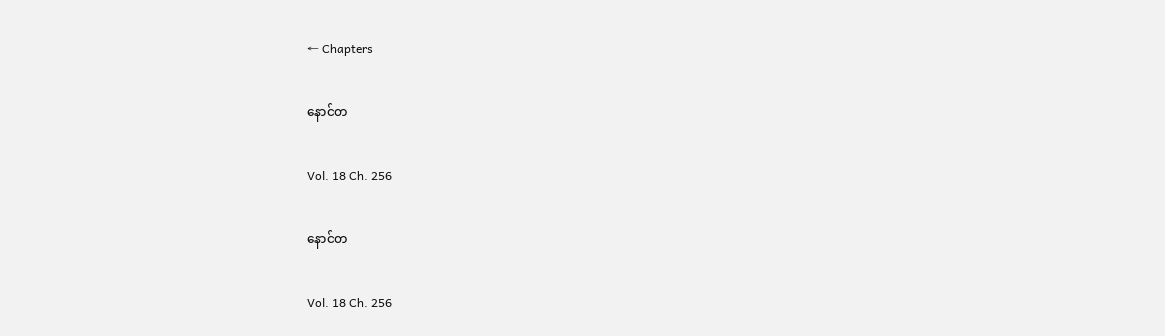← Chapters

နောင်တ

Vol. 18 Ch. 256

နောင်တ

Vol. 18 Ch. 256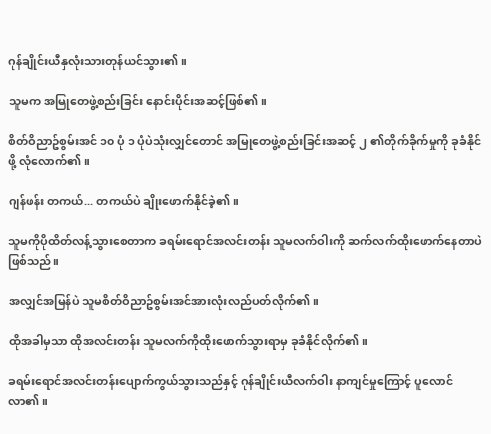ဂုန်ချိုင်းယီနှလုံးသားတုန်ယင်သွား၏။

သူမက အမြုတေဖွဲ့စည်းခြင်း နောင်းပိုင်းအဆင့်ဖြစ်၏။

စိတ်ဝိညာဥ်စွမ်းအင် ၁၀ ပုံ ၁ ပုံပဲသုံးလျှင်တောင် အမြုတေဖွဲ့စည်းခြင်းအဆင့် ၂ ၏တိုက်ခိုက်မှုကို ခုခံနိုင်ဖို့ လုံလောက်၏။

ဂျန်ဖန်း တကယ်... တကယ်ပဲ ချိုးဖောက်နိုင်ခဲ့၏။

သူမကိုပိုထိတ်လန့်သွားစေတာက ခရမ်းရောင်အလင်းတန်း သူမလက်ဝါးကို ဆက်လက်ထိုးဖောက်နေတာပဲဖြစ်သည်။

အလျှင်အမြန်ပဲ သူမစိတ်ဝိညာဥ်စွမ်းအင်အားလုံးလည်ပတ်လိုက်၏။

ထိုအခါမှသာ ထိုအလင်းတန်း သူမလက်ကိုထိုးဖောက်သွားရာမှ ခုခံနိုင်လိုက်၏။

ခရမ်းရောင်အလင်းတန်းပျောက်ကွယ်သွားသည်နှင့် ဂုန်ချိုင်းယီလက်ဝါး နာကျင်မှုကြောင့် ပူလောင်လာ၏။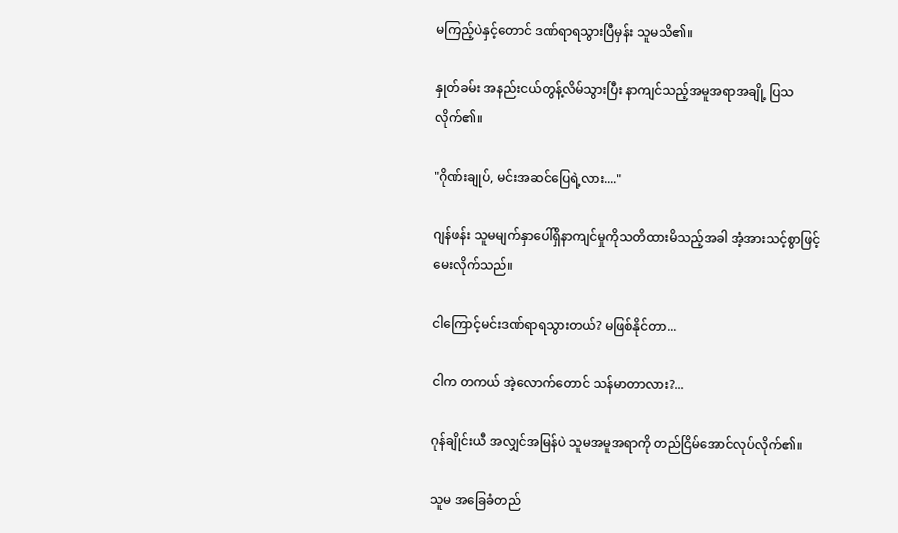မကြည့်ပဲနှင့်တောင် ဒဏ်ရာရသွားပြီမှန်း သူမသိ၏။

နှုတ်ခမ်း အနည်းငယ်တွန့်လိမ်သွားပြီး နာကျင်သည့်အမူအရာအချို့ ပြသလိုက်၏။

"ဂိုဏ်းချုပ်, မင်းအဆင်ပြေရဲ့လား...."

ဂျန်ဖန်း သူမမျက်နှာပေါ်ရှိနာကျင်မှုကိုသတိထားမိသည့်အခါ အံ့အားသင့်စွာဖြင့် မေးလိုက်သည်။

ငါကြောင့်မင်းဒဏ်ရာရသွားတယ်? မဖြစ်နိုင်တာ...

ငါက တကယ် အဲ့လောက်တောင် သန်မာတာလား?...

ဂုန်ချိုင်းယီ အလျှင်အမြန်ပဲ သူမအမူအရာကို တည်ငြိမ်အောင်လုပ်လိုက်၏။

သူမ အခြေခံတည်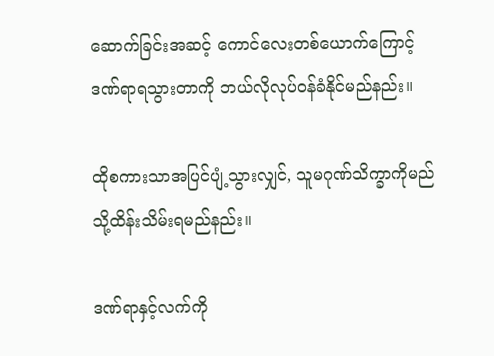ဆောက်ခြင်းအဆင့် ကောင်လေးတစ်ယောက်ကြောင့် ဒဏ်ရာရသွားတာကို ဘယ်လိုလုပ်ဝန်ခံနိုင်မည်နည်း။

ထိုစကားသာအပြင်ပျံ့သွားလျှင်, သူမဂုဏ်သိက္ခာကိုမည်သို့ထိန်းသိမ်းရမည်နည်း။

ဒဏ်ရာနှင့်လက်ကို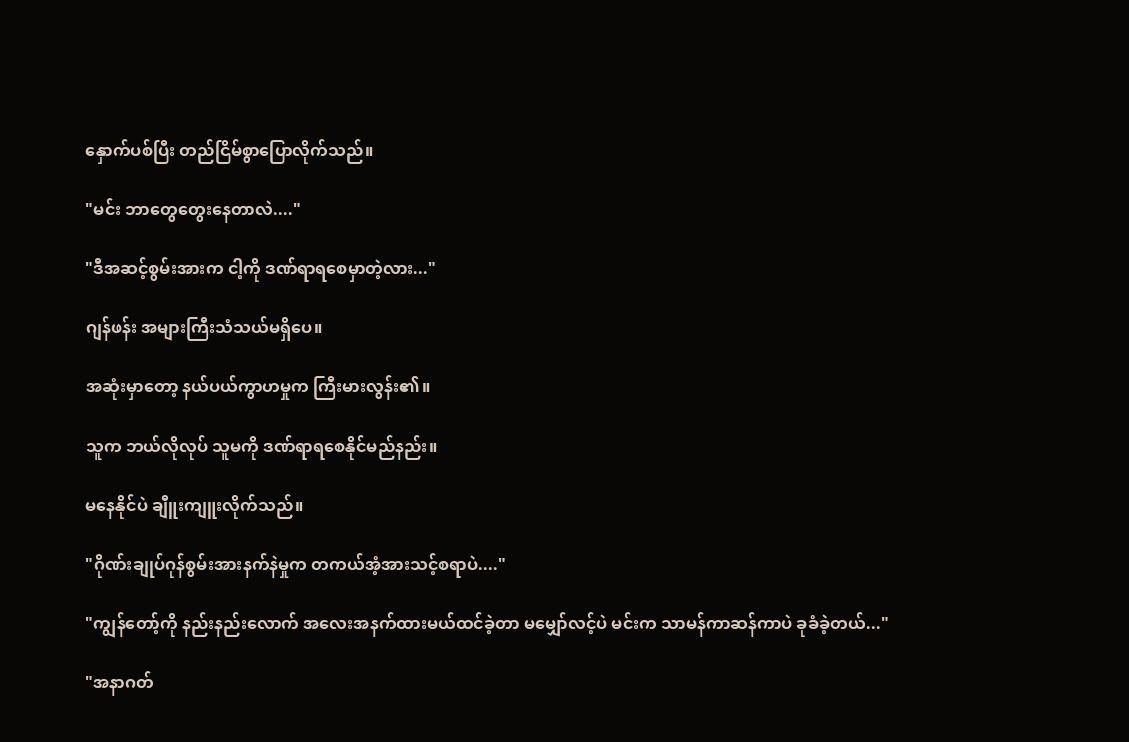နှောက်ပစ်ပြီး တည်ငြိမ်စွာပြောလိုက်သည်။

"မင်း ဘာတွေတွေးနေတာလဲ...."

"ဒီအဆင့်စွမ်းအားက ငါ့ကို ဒဏ်ရာရစေမှာတဲ့လား..."

ဂျန်ဖန်း အများကြီးသံသယ်မရှိပေ။

အဆုံးမှာတော့ နယ်ပယ်ကွာဟမှုက ကြီးမားလွန်း၏။

သူက ဘယ်လိုလုပ် သူမကို ဒဏ်ရာရစေနိုင်မည်နည်း။

မနေနိုင်ပဲ ချီူးကျူးလိုက်သည်။

"ဂိုဏ်းချုပ်ဂုန်စွမ်းအားနက်နဲမှုက တကယ်အံ့အားသင့်စရာပဲ...."

"ကျွန်တော့်ကို နည်းနည်းလောက် အလေးအနက်ထားမယ်ထင်ခဲ့တာ မမျှော်လင့်ပဲ မင်းက သာမန်ကာဆန်ကာပဲ ခုခံခဲ့တယ်..."

"အနာဂတ်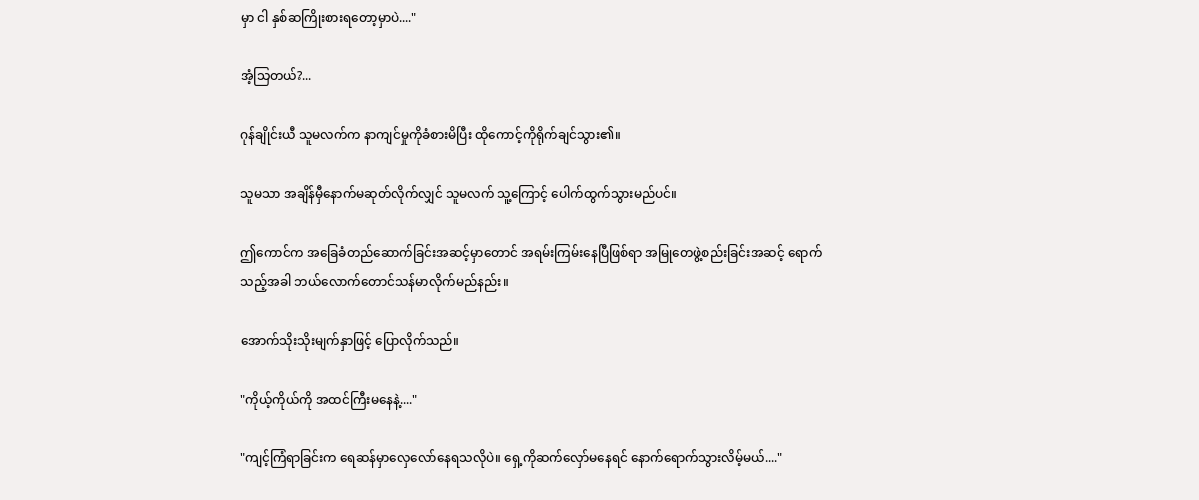မှာ ငါ နှစ်ဆကြိုးစားရတော့မှာပဲ...."

အံ့သြတယ်?...

ဂုန်ချိုင်းယီ သူမလက်က နာကျင်မှုကိုခံစားမိပြီး ထိုကောင့်ကိုရိုက်ချင်သွား၏။

သူမသာ အချိန်မှီနောက်မဆုတ်လိုက်လျှင် သူမလက် သူ့ကြောင့် ပေါက်ထွက်သွားမည်ပင်။

ဤကောင်က အခြေခံတည်ဆောက်ခြင်းအဆင့်မှာတောင် အရမ်းကြမ်းနေပြီဖြစ်ရာ အမြုတေဖွဲ့စည်းခြင်းအဆင့် ရောက်သည့်အခါ ဘယ်လောက်တောင်သန်မာလိုက်မည်နည်း။

အောက်သိုးသိုးမျက်နှာဖြင့် ပြောလိုက်သည်။

"ကိုယ့်ကိုယ်ကို အထင်ကြီးမနေနဲ့...."

"ကျင့်ကြံရာခြင်းက ရေဆန်မှာလှေလော်နေရသလိုပဲ။ ရှေ့ကိုဆက်လှော်မနေရင် နောက်ရောက်သွားလိမ့်မယ်...."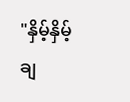"နှိမ့်နှိမ့်ချ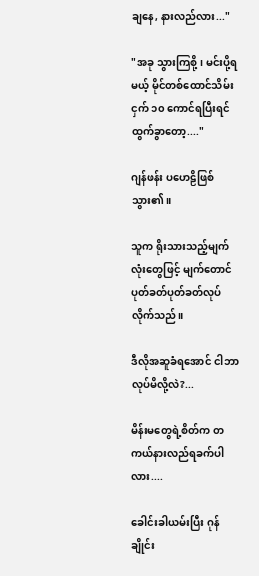ချနေ, နားလည်လား..."

"အခု သွားကြစို့၊ မင်းပို့ရမယ့် မိုင်တစ်ထောင်သိမ်းငှက် ၁၀ ကောင်ရပြီးရင် ထွက်ခွာတော့...."

ဂျန်ဖန်း ပဟေဠိဖြစ်သွား၏။

သူက ရိုးသားသည့်မျက်လုံးတွေဖြင့် မျက်တောင်ပုတ်ခတ်ပုတ်ခတ်လုပ်လိုက်သည်။

ဒီလိုအဆူခံရအောင် ငါဘာလုပ်မိလို့လဲ?...

မိန်းမတွေရဲ့စိတ်က တကယ်နားလည်ရခက်ပါလား....

ခေါင်းခါယမ်းပြီး ဂုန်ချိုင်း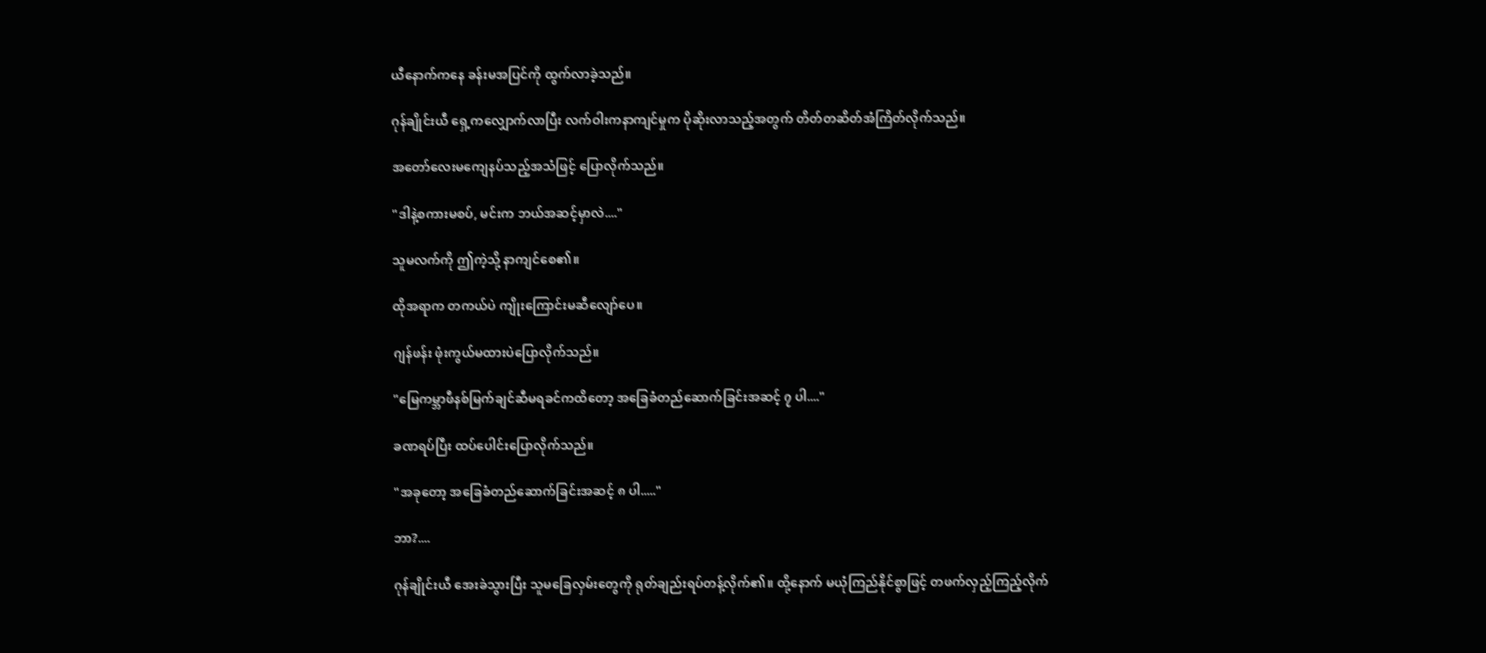ယီနောက်ကနေ ခန်းမအပြင်ကို ထွက်လာခဲ့သည်။

ဂုန်ချိုင်းယီ ရှေ့ကလျှောက်လာပြီး လက်ဝါးကနာကျင်မှုက ပိုဆိုးလာသည့်အတွက် တိတ်တဆိတ်အံကြိတ်လိုက်သည်။

အတော်လေးမကျေနပ်သည့်အသံဖြင့် ပြောလိုက်သည်။

"ဒါနဲ့စကားမစပ်, မင်းက ဘယ်အဆင့်မှာလဲ...."

သူမလက်ကို ဤကဲ့သို့ နာကျင်စေ၏။

ထိုအရာက တကယ်ပဲ ကျိုးကြောင်းမဆီလျော်ပေ။

ဂျန်ဖန်း ဖုံးကွယ်မထားပဲပြောလိုက်သည်။

"မြေကမ္ဘာဖီနစ်မြက်ချင်ဆီမရခင်ကထိတော့ အခြေခံတည်ဆောက်ခြင်းအဆင့် ၇ ပါ...."

ခဏရပ်ပြီး ထပ်ပေါင်းပြောလိုက်သည်။

"အခုတော့ အခြေခံတည်ဆောက်ခြင်းအဆင့် ၈ ပါ....."

ဘာ?....

ဂုန်ချိုင်းယီ အေးခဲသွားပြီး သူမခြေလှမ်းတွေကို ရုတ်ချည်းရပ်တန့်လိုက်၏။ ထို့နောက် မယုံကြည်နိုင်စွာဖြင့် တဖက်လှည့်ကြည့်လိုက်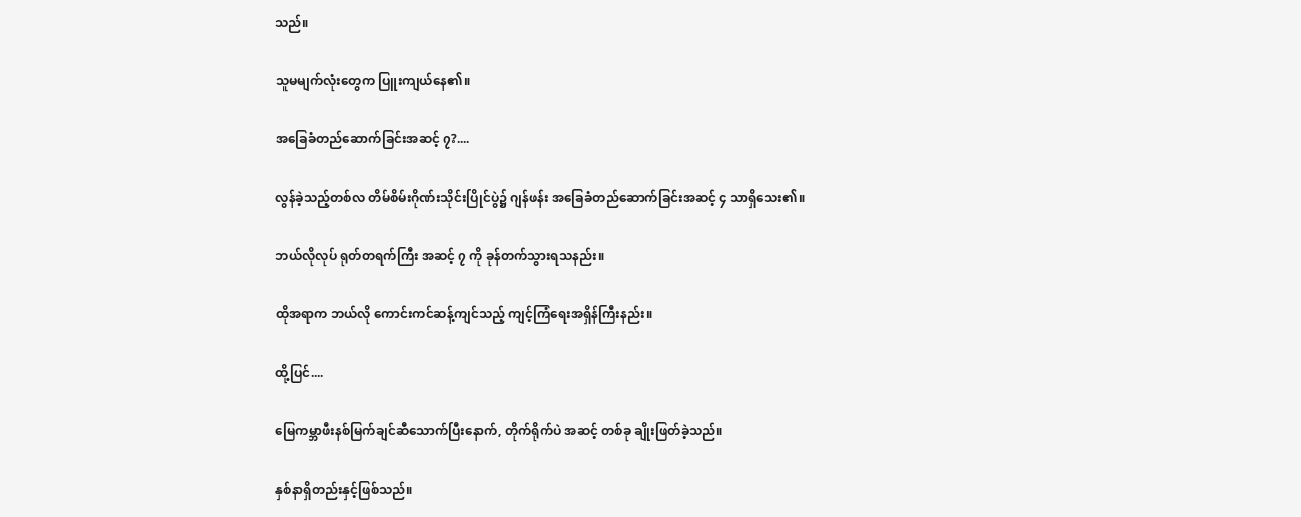သည်။

သူမမျက်လုံးတွေက ပြူးကျယ်နေ၏။

အခြေခံတည်ဆောက်ခြင်းအဆင့် ၇?....

လွန်ခဲ့သည့်တစ်လ တိမ်စိမ်းဂိုဏ်းသိုင်းပြိုင်ပွဲ၌ ဂျန်ဖန်း အခြေခံတည်ဆောက်ခြင်းအဆင့် ၄ သာရှိသေး၏။

ဘယ်လိုလုပ် ရုတ်တရက်ကြီး အဆင့် ၇ ကို ခုန်တက်သွားရသနည်း။

ထိုအရာက ဘယ်လို ကောင်းကင်ဆန့်ကျင်သည့် ကျင့်ကြံရေးအရှိန်ကြီးနည်း။

ထို့ပြင်....

မြေကမ္ဘာဖီးနစ်မြက်ချင်ဆီသောက်ပြီးနောက်, တိုက်ရိုက်ပဲ အဆင့် တစ်ခု ချိုးဖြတ်ခဲ့သည်။

နှစ်နာရှိတည်းနှင့်ဖြစ်သည်။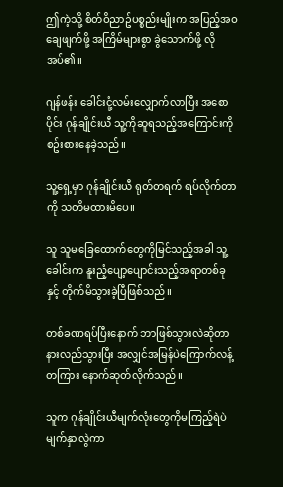ဤကဲ့သို့ စိတ်ဝိညာဥ်ပစ္စည်းမျိုးက အပြည့်အဝချေဖျက်ဖို့ အကြိမ်များစွာ ခွဲသောက်ဖို့ လိုအပ်၏။

ဂျန်ဖန်း ခေါင်းငုံ့လမ်းလျှောက်လာပြီး အစောပိုင်း ဂုန်ချိုင်းယီ သူ့ကိုဆူရသည့်အကြောင်းကို စဥ်းစားနေခဲ့သည်။

သူ့ရှေ့မှာ ဂုန်ချိုင်းယီ ရုတ်တရက် ရပ်လိုက်တာကို သတိမထားမိပေ။

သူ သူမခြေထောက်တွေကိုမြင်သည့်အခါ သူ့ခေါင်းက နူးညံ့ပျော့ပျောင်းသည့်အရာတစ်ခုနှင့် တိုက်မိသွားခဲ့ပြီဖြစ်သည်။

တစ်ခဏရပ်ပြီးနောက် ဘာဖြစ်သွားလဲဆိုတာနားလည်သွားပြီး အလျှင်အမြန်ပဲကြောက်လန့်တကြား နောက်ဆုတ်လိုက်သည်။

သူက ဂုန်ချိုင်းယီမျက်လုံးတွေကိုမကြည့်ရဲပဲ မျက်နှာလွဲကာ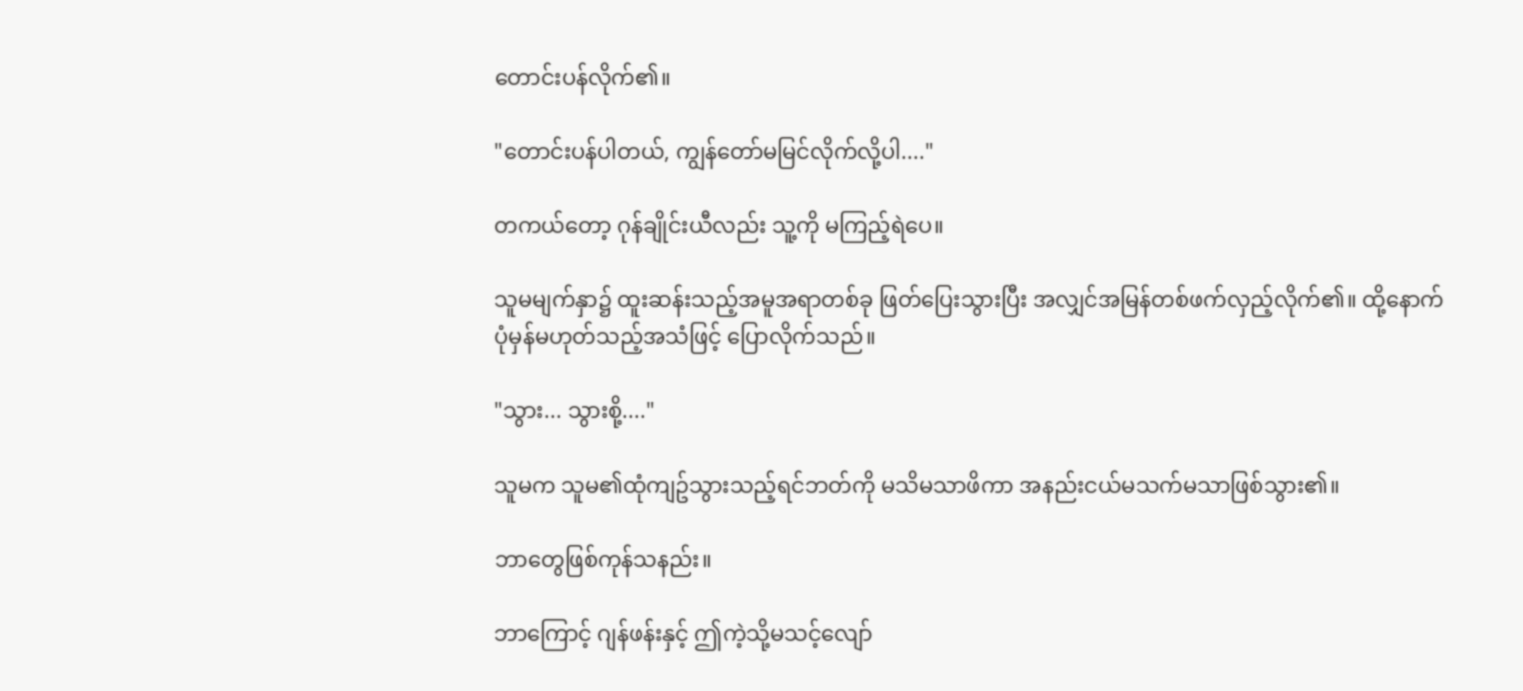တောင်းပန်လိုက်၏။

"တောင်းပန်ပါတယ်, ကျွန်တော်မမြင်လိုက်လို့ပါ...."

တကယ်တော့ ဂုန်ချိုင်းယီလည်း သူ့ကို မကြည့်ရဲပေ။

သူမမျက်နှာ၌ ထူးဆန်းသည့်အမူအရာတစ်ခု ဖြတ်ပြေးသွားပြီး အလျှင်အမြန်တစ်ဖက်လှည့်လိုက်၏။ ထို့နောက် ပုံမှန်မဟုတ်သည့်အသံဖြင့် ပြောလိုက်သည်။

"သွား... သွားစို့...."

သူမက သူမ၏ထုံကျဥ်သွားသည့်ရင်ဘတ်ကို မသိမသာဖိကာ အနည်းငယ်မသက်မသာဖြစ်သွား၏။

ဘာတွေဖြစ်ကုန်သနည်း။

ဘာကြောင့် ဂျန်ဖန်းနှင့် ဤကဲ့သို့မသင့်လျော်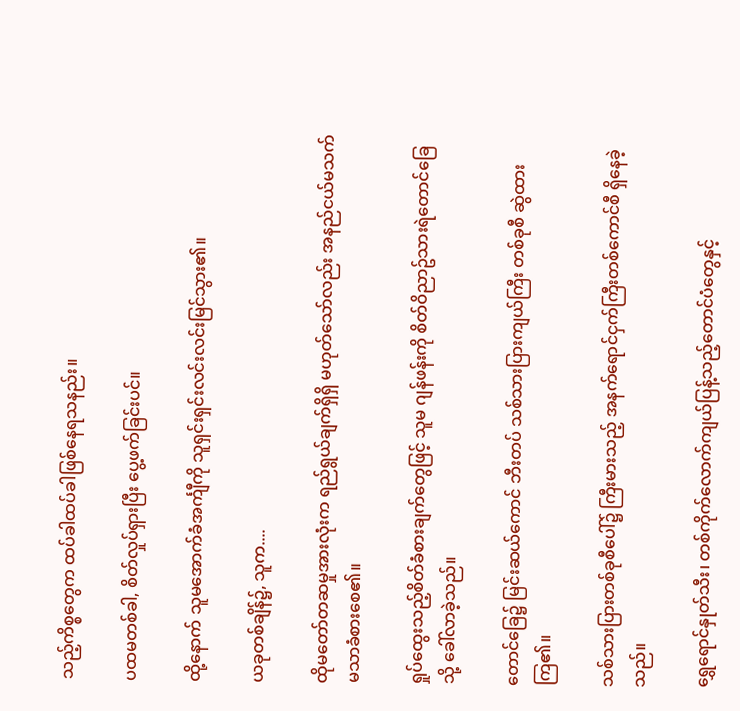သည့်ကိစ္စတွေက ထပ်ခါထပ်ခါဖြစ်နေရသနည်း။

ပထမတစ်ခါ, စိတ်လှုပ်ရှားပြီး ပွေ့ဖက်ခြင်းပင်။

ထို့နောက် သူမအောက်ခံအင်္ကျီကို သူရှင်းရှင်းလင်းလင်းမြင်သွား၏။

ယခုတစ်ချိန်၌, သူက....

ထိုမတော်တဆမှုအားလုံးက ရည်ရွယ်ချက်ရှိရှိ မဟုတ်သော်လည်း အနည်ငယ်မသက်မသာခံစားစေ၏။

ရှုပ်ထွေးသည့်စိတ်ခံစားချက်တွေဖြင့် သူမ ဂျန်ဖန်းကို စိတ်ဝိညာဥ်သားရဲတောင်ခြေသို့ ခေါ်လာခဲ့သည်။

တောင်ခြေ၌ မြင်းဆယ်ကောင် ဘီးတပ် သစ်သားပြားကျယ်ကြီး တစ်ခုစီ ဆွဲထားကြ၏။

သစ်သားပြားတစ်ခုစီပေါ်၌ ကြီးမားသည့် အနက်ရောင်ငှက်ကြီးတစ်ကောင်စီ ရှိနေခဲ့သည်။

ရွှေရောင်နှုတ်သီး၊ တစ်ကိုက်လောက်ကျယ်ပြန့်သည့်တောင်ပံတွေနှင့်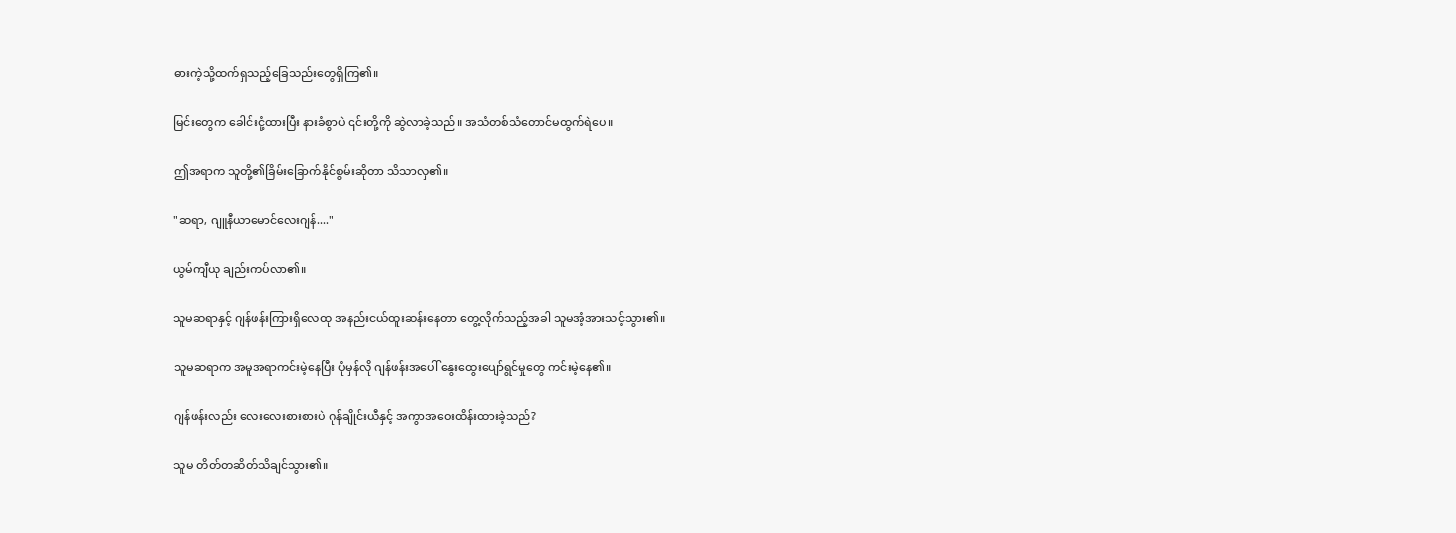ဓားကဲ့သို့ထက်ရှသည့်ခြေသည်းတွေရှိကြ၏။

မြင်းတွေက ခေါင်းငုံ့ထားပြီး နားခံစွာပဲ ၎င်းတို့ကို ဆွဲလာခဲ့သည်။ အသံတစ်သံတောင်မထွက်ရဲပေ။

ဤအရာက သူတို့၏ခြိမ်းခြောက်နိုင်စွမ်းဆိုတာ သိသာလှ၏။

"ဆရာ, ဂျူနီယာမောင်လေးဂျန်...."

ယွမ်ကျီယု ချည်းကပ်လာ၏။

သူမဆရာနှင့် ဂျန်ဖန်းကြားရှိလေထု အနည်းငယ်ထူးဆန်းနေတာ တွေ့လိုက်သည့်အခါ သူမအံ့အားသင့်သွား၏။

သူမဆရာက အမူအရာကင်းမဲ့နေပြီး ပုံမှန်လို ဂျန်ဖန်းအပေါ် နွေးထွေးပျော်ရွင်မှုတွေ ကင်းမဲ့နေ၏။

ဂျန်ဖန်းလည်း လေးလေးစားစားပဲ ဂုန်ချိုင်းယီနှင့် အကွာအဝေးထိန်းထားခဲ့သည်?

သူမ တိတ်တဆိတ်သိချင်သွား၏။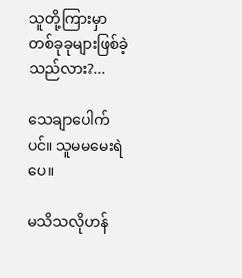သူတို့ကြားမှာ တစ်ခုခုများဖြစ်ခဲ့သည်လား?...

သေချာပေါက်ပင်။ သူမမမေးရဲပေ။

မသိသလိုဟန်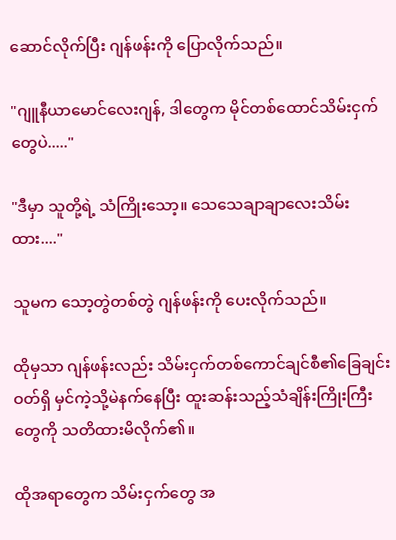ဆောင်လိုက်ပြီး ဂျန်ဖန်းကို ပြောလိုက်သည်။

"ဂျူနီယာမောင်လေးဂျန်, ဒါတွေက မိုင်တစ်ထောင်သိမ်းငှက်တွေပဲ....."

"ဒီမှာ သူတို့ရဲ့ သံကြိုးသော့။ သေသေချာချာလေးသိမ်းထား...."

သူမက သော့တွဲတစ်တွဲ ဂျန်ဖန်းကို ပေးလိုက်သည်။

ထိုမှသာ ဂျန်ဖန်းလည်း သိမ်းငှက်တစ်ကောင်ချင်စီ၏ခြေချင်းဝတ်ရှိ မှင်ကဲ့သို့မဲနက်နေပြီး ထူးဆန်းသည့်သံချိန်းကြိုးကြီးတွေကို သတိထားမိလိုက်၏။

ထိုအရာတွေက သိမ်းငှက်တွေ အ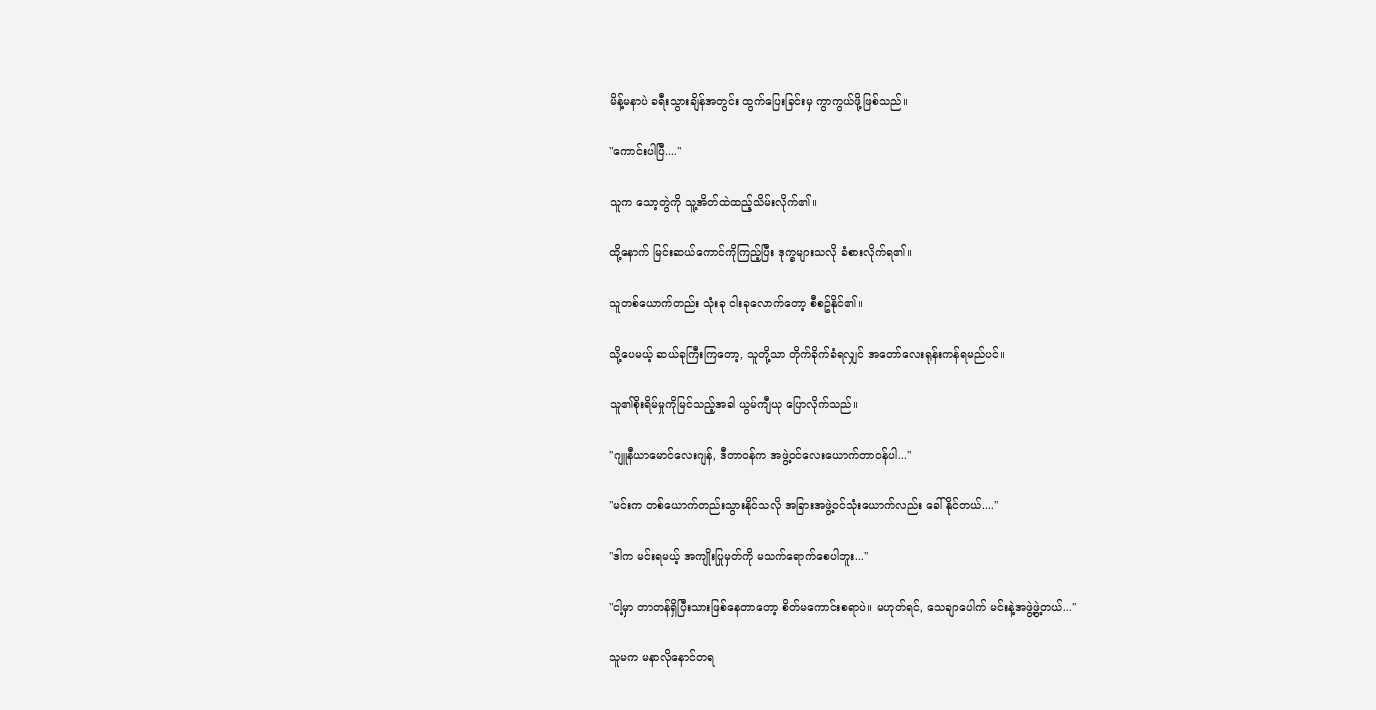မိန့်မနာပဲ ခရီးသွားချိန်အတွင်း ထွက်ပြေးခြင်းမှ ကွာကွယ်ဖို့ဖြစ်သည်။

"ကောင်းပါပြီ...."

သူက သော့တွဲကို သူ့အိတ်ထဲထည့်သိမ်းလိုက်၏။

ထို့နောက် မြင်းဆယ်ကောင်ကိုကြည့်ပြီး ဒုက္ခများသလို ခံစားလိုက်ရ၏။

သူတစ်ယောက်တည်း သုံးခု ငါးခုလောက်တော့ စီစဥ်နိုင်၏။

သို့ပေမယ့် ဆယ်ခုကြီးကြတော့, သူတို့သာ တိုက်ခိုက်ခံရလျှင် အတော်လေးရုန်းကန်ရမည်ပင်။

သူ၏စိုးရိမ်မှုကိုမြင်သည့်အခါ ယွမ်ကျီယု ပြောလိုက်သည်။

"ဂျူနီယာမောင်လေးဂျန်, ဒီတာဝန်က အဖွဲ့ဝင်လေးယောက်တာဝန်ပါ..."

"မင်းက တစ်ယောက်တည်းသွားနိုင်သလို အခြားအဖွဲ့ဝင်သုံးယောက်လည်း ခေါ်နိုင်တယ်...."

"ဒါက မင်းရမယ့် အကျိုးပြုမှတ်ကို မသက်ရောက်စေပါဘူး..."

"ငါ့မှာ တာတန်ရှိပြီးသားဖြစ်နေတာတော့ စိတ်မကောင်းစရာပဲ။ မဟုတ်ရင်, သေချာပေါက် မင်းနဲ့အဖွဲ့ဖွဲ့တယ်..."

သူမက မနာလိုနောင်တရ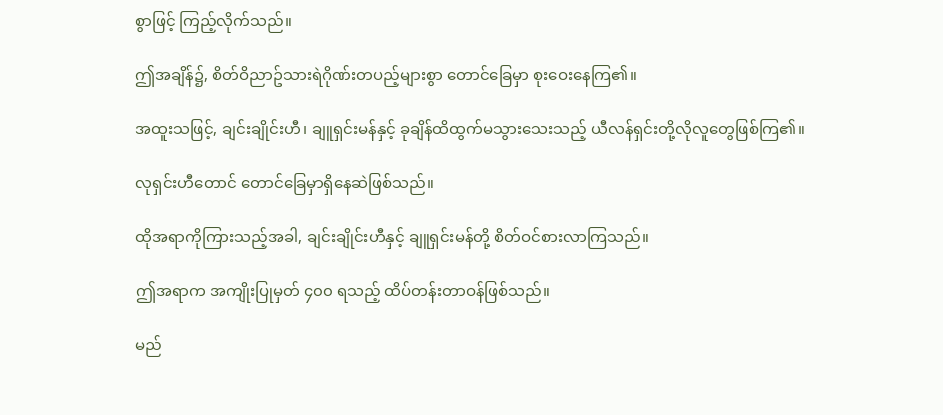စွာဖြင့် ကြည့်လိုက်သည်။

ဤအချိန်၌, စိတ်ဝိညာဥ်သားရဲဂိုဏ်းတပည့်များစွာ တောင်ခြေမှာ စုးဝေးနေကြ၏။

အထူးသဖြင့်, ချင်းချိုင်းဟီ၊ ချူရှင်းမန်နှင့် ခုချိန်ထိထွက်မသွားသေးသည့် ယီလန်ရှင်းတို့လိုလူတွေဖြစ်ကြ၏။

လုရှင်းဟီတောင် တောင်ခြေမှာရှိနေဆဲဖြစ်သည်။

ထိုအရာကိုကြားသည့်အခါ, ချင်းချိုင်းဟီနှင့် ချူရှင်းမန်တို့ စိတ်ဝင်စားလာကြသည်။

ဤအရာက အကျိုးပြုမှတ် ၄၀၀ ရသည့် ထိပ်တန်းတာဝန်ဖြစ်သည်။

မည်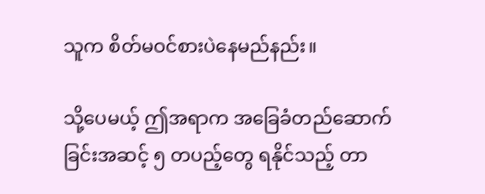သူက စိတ်မဝင်စားပဲနေမည်နည်း။

သို့ပေမယ့် ဤအရာက အခြေခံတည်ဆောက်ခြင်းအဆင့် ၅ တပည့်တွေ ရနိုင်သည့် တာ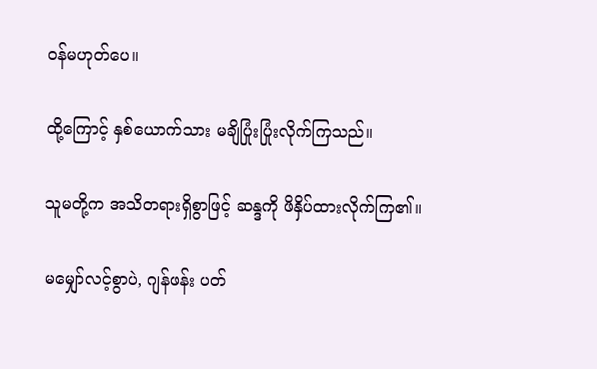ဝန်မဟုတ်ပေ။

ထို့ကြောင့် နှစ်ယောက်သား မချိပြုံးပြုံးလိုက်ကြသည်။

သူမတို့က အသိတရားရှိစွာဖြင့် ဆန္ဒကို ဖိနှိပ်ထားလိုက်ကြ၏။

မမျှော်လင့်စွာပဲ, ဂျန်ဖန်း ပတ်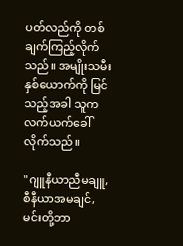ပတ်လည်ကို တစ်ချက်ကြည့်လိုက်သည်။ အမျိုးသမီးနှစ်ယောက်ကို မြင်သည့်အခါ သူက လက်ယက်ခေါ်လိုက်သည်။

"ဂျူနီယာညီမချူ, စီနီယာအမချင်, မင်းတို့ဘာ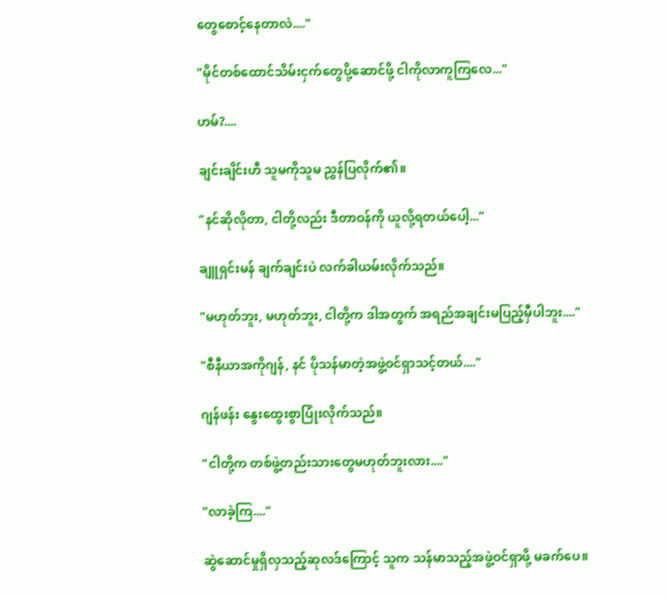တွေစောင့်နေတာလဲ...."

"မိုင်တစ်ထောင်သိမ်းငှက်တွေပို့ဆောင်ဖို့ ငါကိုလာကူကြလေ..."

ဟမ်?....

ချင်းချိင်းဟီ သူမကိုသူမ ညွှန်ပြလိုက်၏။

"နင်ဆိုလိုတာ, ငါတို့လည်း ဒီတာဝန်ကို ယူလို့ရတယ်ပေါ့..."

ချူရှင်းမန် ချက်ချင်းပဲ လက်ခါယမ်းလိုက်သည်။

"မဟုတ်ဘူး, မဟုတ်ဘူး, ငါတို့က ဒါအတွက် အရည်အချင်းမပြည့်မှီပါဘူး...."

"စီနီယာအကိုဂျန်, နင် ပိုသန်မာတဲ့အဖွဲ့ဝင်ရှာသင့်တယ်...."

ဂျန်ဖန်း နွေးထွေးစွာပြုံးလိုက်သည်။

"ငါတို့က တစ်ဖွဲ့တည်းသားတွေမဟုတ်ဘူးလား...."

"လာခဲ့ကြ...."

ဆွဲဆောင်မှုရှိလှသည့်ဆုလဒ်ကြောင့် သူက သန်မာသည့်အဖွဲ့ဝင်ရှာဖို့ မခက်ပေ။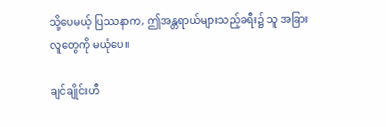သို့ပေမယ့် ပြဿနာက, ဤအန္တရာယ်များသည့်ခရီး၌ သူ အခြားလူတွေကို မယုံပေ။

ချင်ချိုင်းဟီ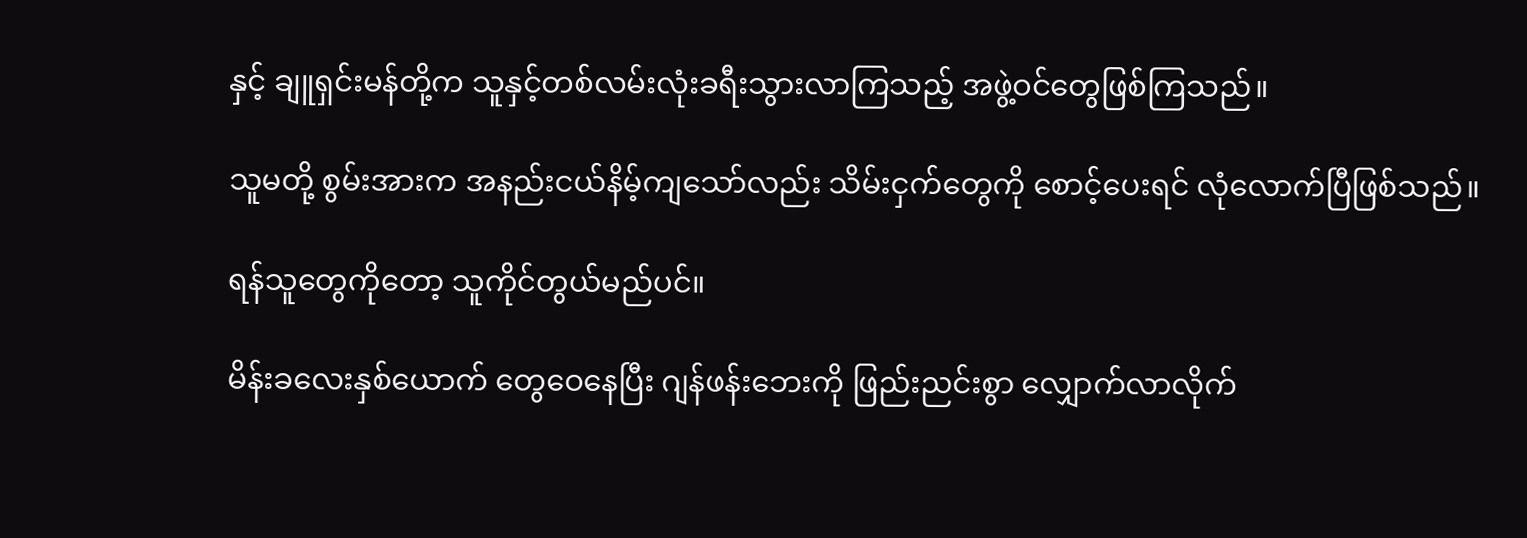နှင့် ချူရှင်းမန်တို့က သူနှင့်တစ်လမ်းလုံးခရီးသွားလာကြသည့် အဖွဲ့ဝင်တွေဖြစ်ကြသည်။

သူမတို့ စွမ်းအားက အနည်းငယ်နိမ့်ကျသော်လည်း သိမ်းငှက်တွေကို စောင့်ပေးရင် လုံလောက်ပြီဖြစ်သည်။

ရန်သူတွေကိုတော့ သူကိုင်တွယ်မည်ပင်။

မိန်းခလေးနှစ်ယောက် တွေဝေနေပြီး ဂျန်ဖန်းဘေးကို ဖြည်းညင်းစွာ လျှောက်လာလိုက်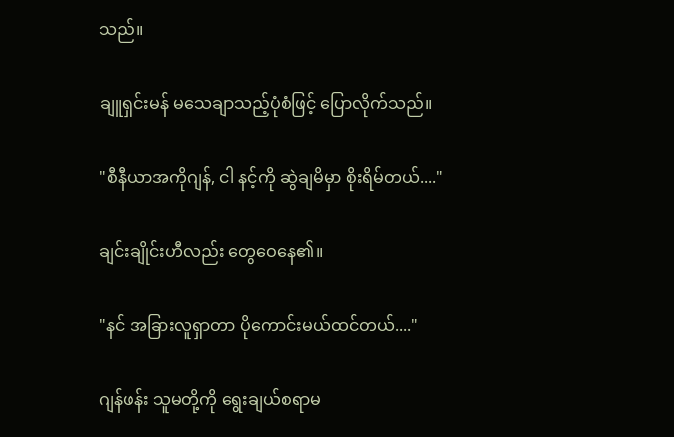သည်။

ချူရှင်းမန် မသေချာသည့်ပုံစံဖြင့် ပြောလိုက်သည်။

"စီနီယာအကိုဂျန်, ငါ နင့်ကို ဆွဲချမိမှာ စိုးရိမ်တယ်...."

ချင်းချိုင်းဟီလည်း တွေဝေနေ၏။

"နင် အခြားလူရှာတာ ပိုကောင်းမယ်ထင်တယ်...."

ဂျန်ဖန်း သူမတို့ကို ရွေးချယ်စရာမ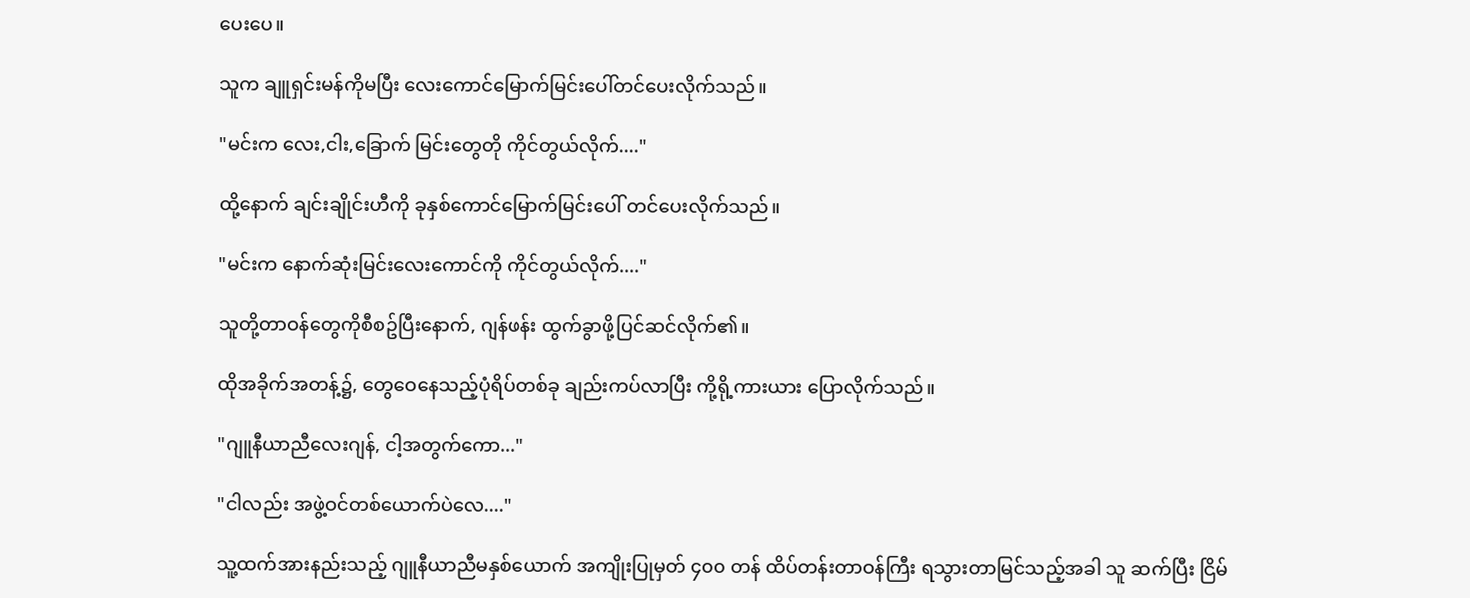ပေးပေ။

သူက ချူရှင်းမန်ကိုမပြီး လေးကောင်မြောက်မြင်းပေါ်တင်ပေးလိုက်သည်။

"မင်းက လေး,ငါး,ခြောက် မြင်းတွေတို ကိုင်တွယ်လိုက်...."

ထို့နောက် ချင်းချိုင်းဟီကို ခုနှစ်ကောင်မြောက်မြင်းပေါ် တင်ပေးလိုက်သည်။

"မင်းက နောက်ဆုံးမြင်းလေးကောင်ကို ကိုင်တွယ်လိုက်...."

သူတို့တာဝန်တွေကိုစီစဥ်ပြီးနောက်, ဂျန်ဖန်း ထွက်ခွာဖို့ပြင်ဆင်လိုက်၏။

ထိုအခိုက်အတန့်၌, တွေဝေနေသည့်ပုံရိပ်တစ်ခု ချည်းကပ်လာပြီး ကို့ရို့ကားယား ပြောလိုက်သည်။

"ဂျူနီယာညီလေးဂျန်, ငါ့အတွက်ကော..."

"ငါလည်း အဖွဲ့ဝင်တစ်ယောက်ပဲလေ...."

သူ့ထက်အားနည်းသည့် ဂျူနီယာညီမနှစ်ယောက် အကျိုးပြုမှတ် ၄၀၀ တန် ထိပ်တန်းတာဝန်ကြီး ရသွားတာမြင်သည့်အခါ သူ ဆက်ပြီး ငြိမ်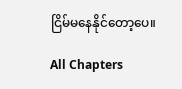ငြိမ်မနေနိုင်တော့ပေ။

All Chapters